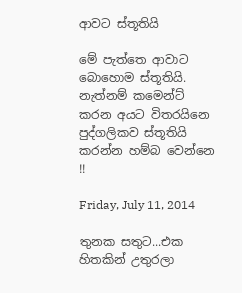ආවට ස්තූතියි

මේ පැත්තෙ ආවාට බොහොම ස්තූතියි. නැත්නම් කමෙන්ට් කරන අයට විතරයිනෙ පුද්ගලිකව ස්තූතියි කරන්න හම්බ වෙන්නෙ !!

Friday, July 11, 2014

තුනක සතුට...එක හිතකින් උතුරලා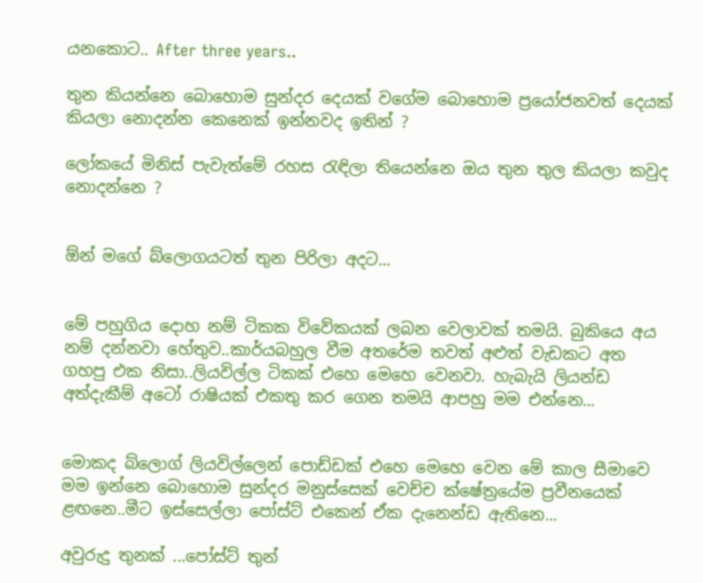යනකොට.. After three years..

තුන කියන්නෙ බොහොම සුන්දර දෙයක් වගේම බොහොම ප්‍රයෝජනවත් දෙයක් කියලා නොදන්න කෙනෙක් ඉන්නවද ඉතින් ?

ලෝකයේ මිනිස් පැවැත්මේ රහස රැඳිලා තියෙන්නෙ ඔය තුන තුල කියලා කවුද නොදන්නෙ ?


ඕන් මගේ බ්ලොගයටත් තුන පිරිලා අදට...


මේ පහුගිය දොහ නම් ටිකක විවේකයක් ලබන වෙලාවක් තමයි. බුකියෙ අය නම් දන්නවා හේතුව..කාර්යබහුල වීම අතරේම තවත් අළුත් වැඩකට අත ගහපු එක නිසා..ලියවිල්ල ටිකක් එහෙ මෙහෙ වෙනවා. හැබැයි ලියන්ඩ අත්දැකීම් අටෝ රාෂියක් එකතු කර ගෙන තමයි ආපහු මම එන්නෙ...


මොකද බ්ලොග් ලියවිල්ලෙන් පොඩ්ඩක් එහෙ මෙහෙ වෙන මේ කාල සීමාවෙ මම ඉන්නෙ බොහොම සුන්දර මනුස්සෙක් වෙච්ච ක්ෂේත්‍රයේම ප්‍රවීනයෙක් ළඟනෙ..මීට ඉස්සෙල්ලා පෝස්ට් එකෙන් ඒක දැනෙන්ඩ ඇතිනෙ...

අවුරුදු තුනක් ...පෝස්ට් තුන්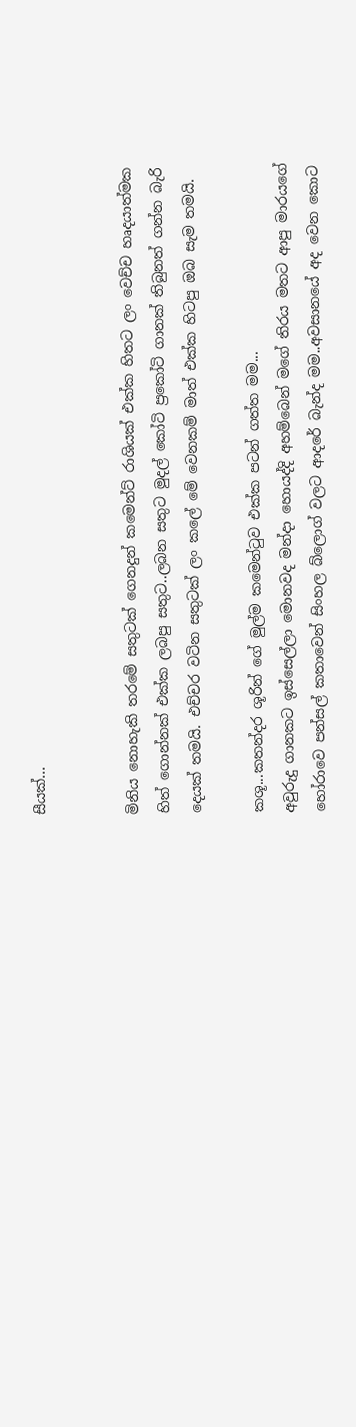සීයක්...


මිනිය නොහැකි තරමේ සතුටක් ගෙනදුන් කමෙන්ට් රාශියක් එක්ක හිතට ලං වෙච්ච හෘදයාත්මක හිත් ගොන්නක් එක්ක ලබපු සතුට..ලබන සතුට මුදල් කෝටි ප්‍රකෝටි ගානක් තිබුනත් ගන්න බැරි දෙයක් තමයි. එච්චර වටින සතුටක් ලං කලේ මේ වෙනකම් මාත් එක්ක හිටපු ඔබ සැම තමයි.

කශූ...කතන්දර ශූරින් ගේ මුල්ම කමෙන්ටුව එක්ක පටන් ගත්ත මම...
අවුරුදු ගානකට ඉස්සෙල්ලා මොනවද මන්දා හොයද්දි අහම්බෙන් මගේ තිරය මතට ආපු මාරයගේ හෝරාවෙ පන්සල් කතාවෙන් සිංහල බ්ලොග් වලට ආදරේ බැන්ද මම..අවසානයේ අද වෙන කොට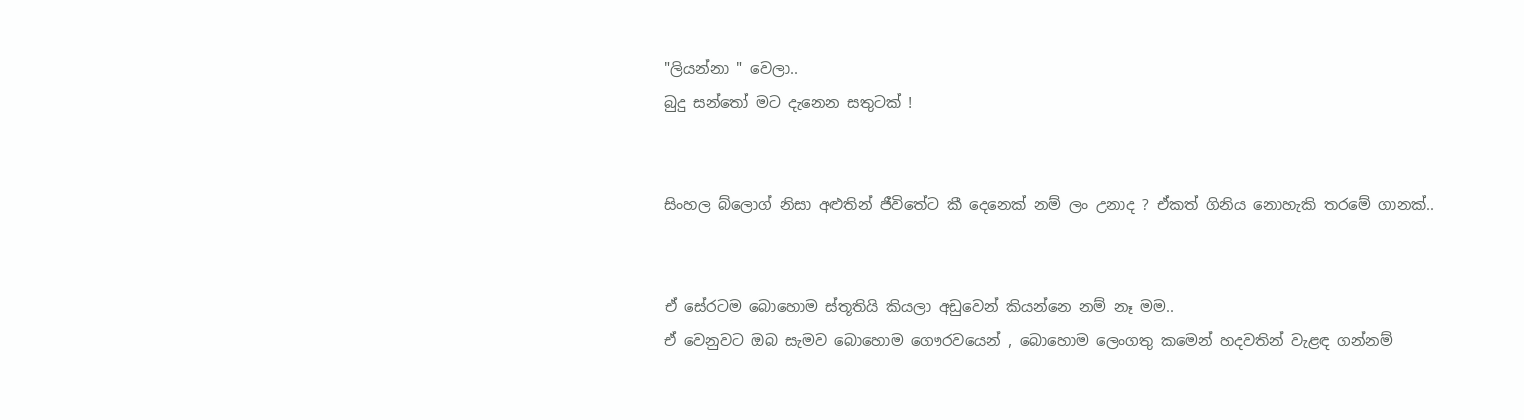"ලියන්නා " වෙලා..
බුදු සන්තෝ මට දැනෙන සතුටක් !


සිංහල බ්ලොග් නිසා අළුතින් ජීවිතේට කී දෙනෙක් නම් ලං උනාද ? ඒකත් ගිනිය නොහැකි තරමේ ගානක්..


ඒ සේරටම බොහොම ස්තූතියි කියලා අඩුවෙන් කියන්නෙ නම් නෑ මම..
ඒ වෙනුවට ඔබ සැමව බොහොම ගෞරවයෙන් , බොහොම ලෙංගතු කමෙන් හදවතින් වැළඳ ගන්නම්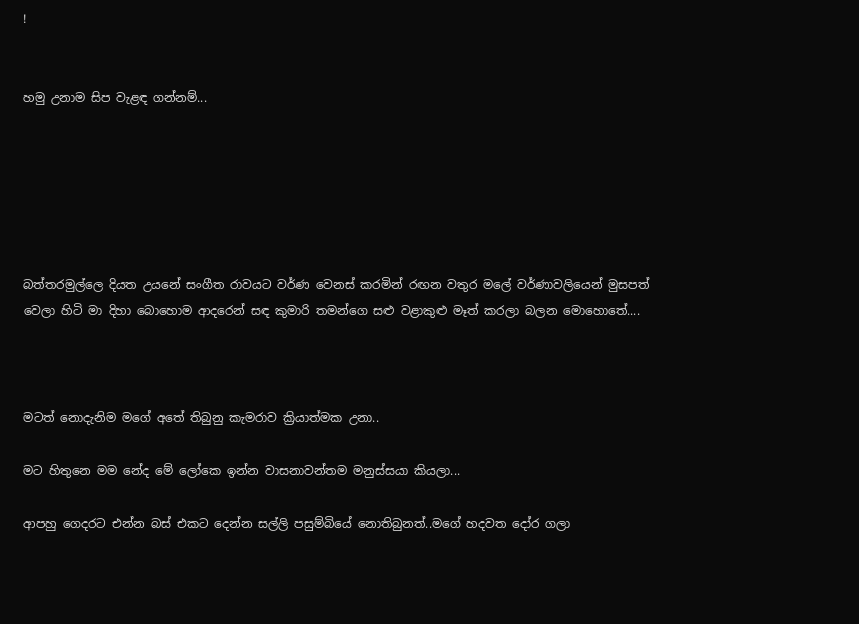!


හමු උනාම සිප වැළඳ ගන්නම්...






බත්තරමුල්ලෙ දියත උයනේ සංගීත රාවයට වර්ණ වෙනස් කරමින් රඟන වතුර මලේ වර්ණාවලියෙන් මුසපත් වෙලා හිටි මා දිහා බොහොම ආදරෙන් සඳ කුමාරි තමන්ගෙ සළු වළාකුළු මෑත් කරලා බලන මොහොතේ....



මටත් නොදැනිම මගේ අතේ තිබුනු කැමරාව ක්‍රියාත්මක උනා..

මට හිතුනෙ මම නේද මේ ලෝකෙ ඉන්න වාසනාවන්තම මනුස්සයා කියලා...

ආපහු ගෙදරට එන්න බස් එකට දෙන්න සල්ලි පසුම්බියේ නොතිබුනත්..මගේ හදවත දෝර ගලා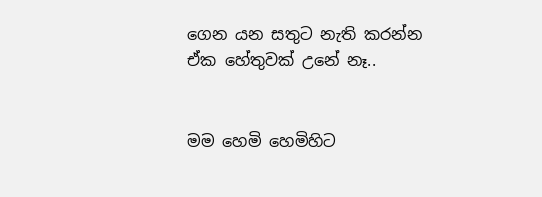ගෙන යන සතුට නැති කරන්න ඒක හේතුවක් උනේ නෑ..


මම හෙමි හෙමිහිට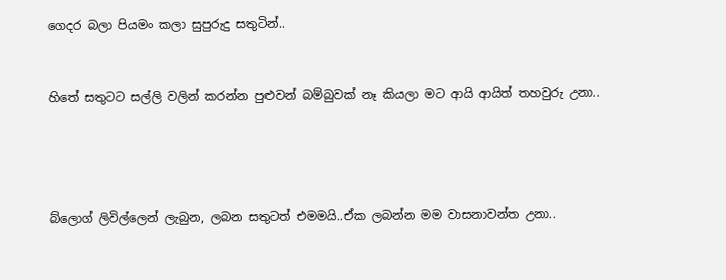ගෙදර බලා පියමං කලා සුපුරුදු සතුටින්..


හිතේ සතුටට සල්ලි වලින් කරන්න පුළුවන් බම්බුවක් නෑ කියලා මට ආයි ආයිත් තහවුරු උනා..




බ්ලොග් ලිවිල්ලෙන් ලැබුන, ලබන සතුටත් එමමයි..ඒක ලබන්න මම වාසනාවන්ත උනා..